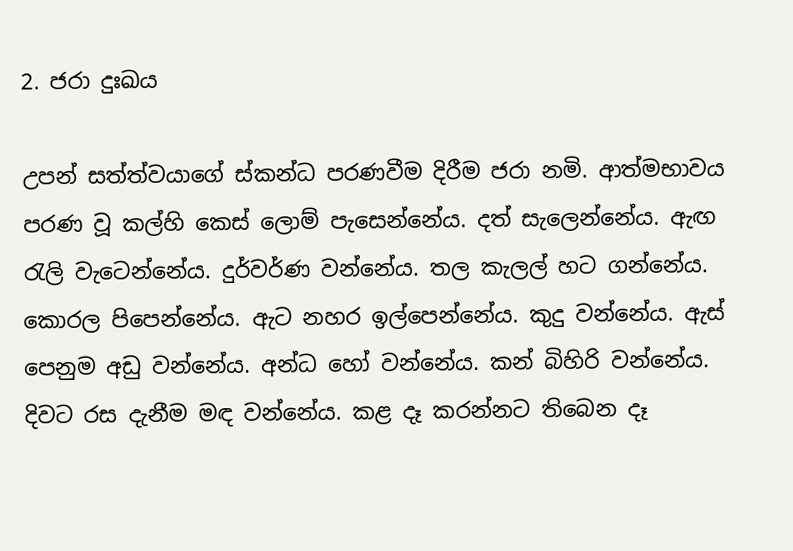2. ජරා දුඃඛය

උපන් සත්ත්වයාගේ ස්කන්ධ පරණවීම දිරීම ජරා නමි. ආත්මභාවය පරණ වූ කල්හි කෙස් ලොම් පැසෙන්නේය. දත් සැලෙන්නේය. ඇඟ රැලි වැටෙන්නේය. දුර්වර්ණ වන්නේය. තල කැලල් හට ගන්නේය. කොරල පිපෙන්නේය. ඇට නහර ඉල්පෙන්නේය. කුදු වන්නේය. ඇස් පෙනුම අඩු වන්නේය. අන්ධ හෝ වන්නේය. කන් බිහිරි වන්නේය. දිවට රස දැනීම මඳ වන්නේය. කළ දෑ කරන්නට තිබෙන දෑ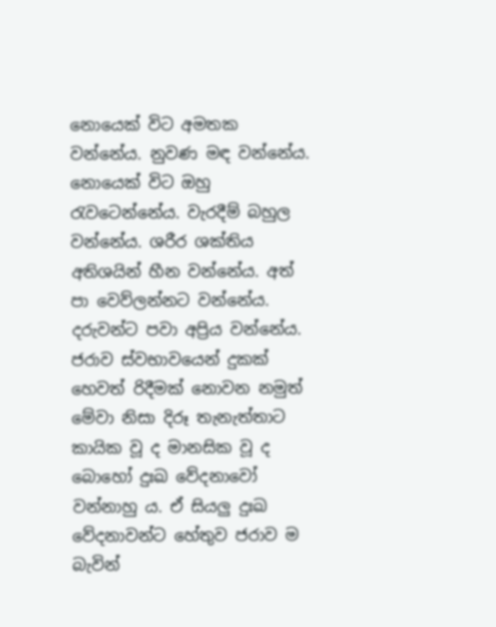නොයෙක් විට අමතක වන්නේය. නුවණ මඳ වන්නේය. නොයෙක් විට ඔහු රැවටෙන්නේය. වැරදීම් බහුල වන්නේය. ශරීර ශක්තිය අතිශයින් හීන වන්නේය. අත් පා වෙව්ලන්නට වන්නේය. දරුවන්ට පවා අප්‍රිය වන්නේය. ජරාව ස්වභාවයෙන් දුකක් හෙවත් රිදීමක් නොවන නමුත් මේවා නිසා දිරූ තැනැත්තාට කායික වූ ද මානසික වූ ද බොහෝ දුඃඛ වේදනාවෝ වන්නාහු ය. ඒ සියලු දුඃඛ වේදනාවන්ට හේතුව ජරාව ම බැවින්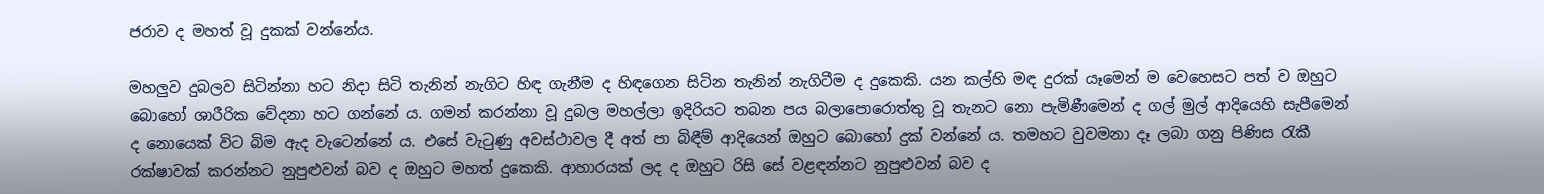ජරාව ද මහත් වූ දුකක් වන්නේය.

මහලුව දුබලව සිටින්නා හට නිදා සිටි තැනින් නැගිට හිඳ ගැනීම ද හිඳගෙන සිටින තැනින් නැගිටීම ද දුකෙකි. යන කල්හි මඳ දුරක් යෑමෙන් ම වෙහෙසට පත් ව ඔහුට බොහෝ ශාරීරික වේදනා හට ගන්නේ ය. ගමන් කරන්නා වූ දුබල මහල්ලා ඉදිරියට තබන පය බලාපොරොත්තු වූ තැනට නො පැමිණීමෙන් ද ගල් මුල් ආදියෙහි සැපීමෙන් ද නොයෙක් විට බිම ඇද වැටෙන්නේ ය. එසේ වැටුණු අවස්ථාවල දී අත් පා බිඳීම් ආදියෙන් ඔහුට බොහෝ දුක් වන්නේ ය. තමහට වුවමනා දෑ ලබා ගනු පිණිස රැකී රක්ෂාවක් කරන්නට නුපුළුවන් බව ද ඔහුට මහත් දුකෙකි. ආහාරයක් ලද ද ඔහුට රිසි සේ වළඳන්නට නුපුළුවන් බව ද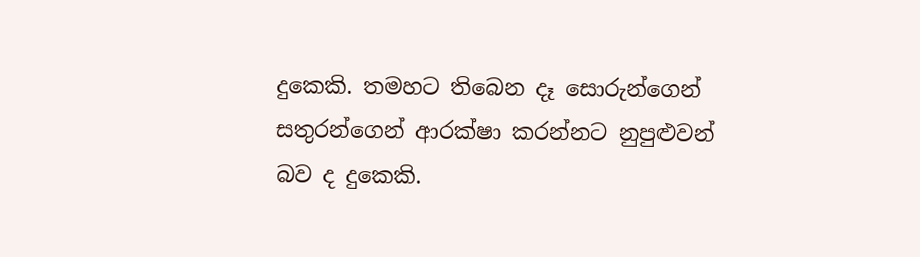දුකෙකි. තමහට තිබෙන දෑ සොරුන්ගෙන් සතුරන්ගෙන් ආරක්ෂා කරන්නට නුපුළුවන් බව ද දුකෙකි.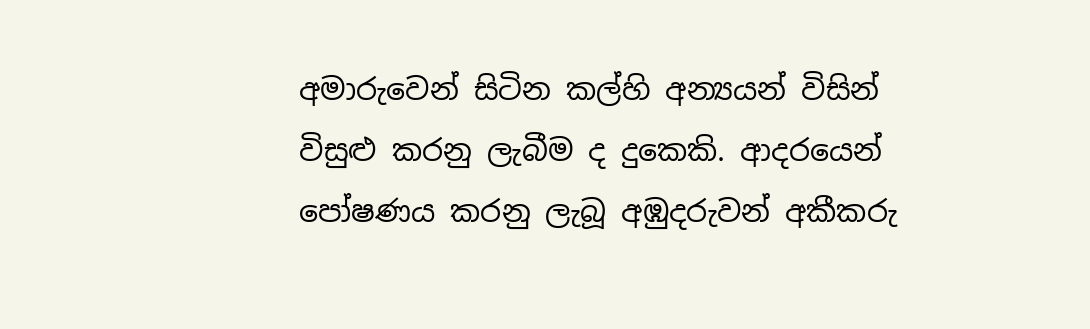අමාරුවෙන් සිටින කල්හි අන්‍යයන් විසින් විසුළු කරනු ලැබීම ද දුකෙකි. ආදරයෙන් පෝෂණය කරනු ලැබූ අඹුදරුවන් අකීකරු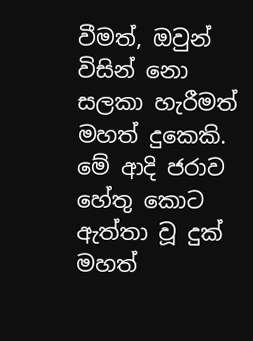වීමත්, ඔවුන් විසින් නො සලකා හැරීමත් මහත් දුකෙකි. මේ ආදි ජරාව හේතු කොට ඇත්තා වූ දුක් මහත්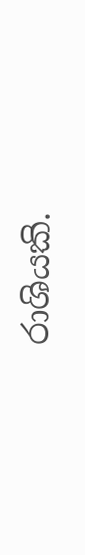රාශියකි.